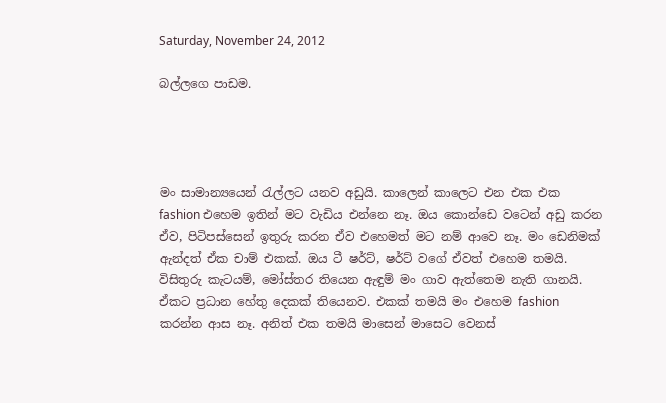Saturday, November 24, 2012

බල්ලගෙ පාඩම.




මං සාමාන්‍යයෙන් රැල්ලට යනව අඩුයි. කාලෙන් කාලෙට එන එක එක fashion එහෙම ඉතින් මට වැඩිය එන්නෙ නෑ. ඔය කොන්ඩෙ වටෙන් අඩු කරන ඒව, පිටිපස්සෙන් ඉතුරු කරන ඒව එහෙමත් මට නම් ආවෙ නෑ. මං ඩෙනිමක් ඇන්දත් ඒක චාම් එකක්. ඔය ටී ෂර්ට්, ෂර්ට් වගේ ඒවත් එහෙම තමයි. විසිතුරු කැටයම්, මෝස්තර තියෙන ඇඳුම් මං ගාව ඇත්තෙම නැති ගානයි. ඒකට ප්‍රධාන හේතු දෙකක් තියෙනව. එකක් තමයි මං එහෙම fashion කරන්න ආස නෑ. අනිත් එක තමයි මාසෙන් මාසෙට වෙනස්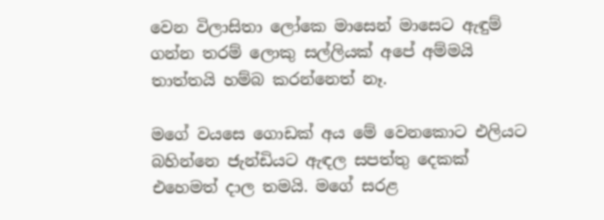වෙන විලාසිතා ලෝකෙ මාසෙන් මාසෙට ඇඳුම් ගන්න තරම් ලොකු සල්ලියක් අපේ අම්මයි තාත්තයි හම්බ කරන්නෙත් නෑ.

මගේ වයසෙ ගොඩක් අය මේ වෙනකොට එලියට බහින්නෙ ජැන්ඩියට ඇඳල සපත්තු දෙකක් එහෙමත් දාල තමයි. මගේ සරළ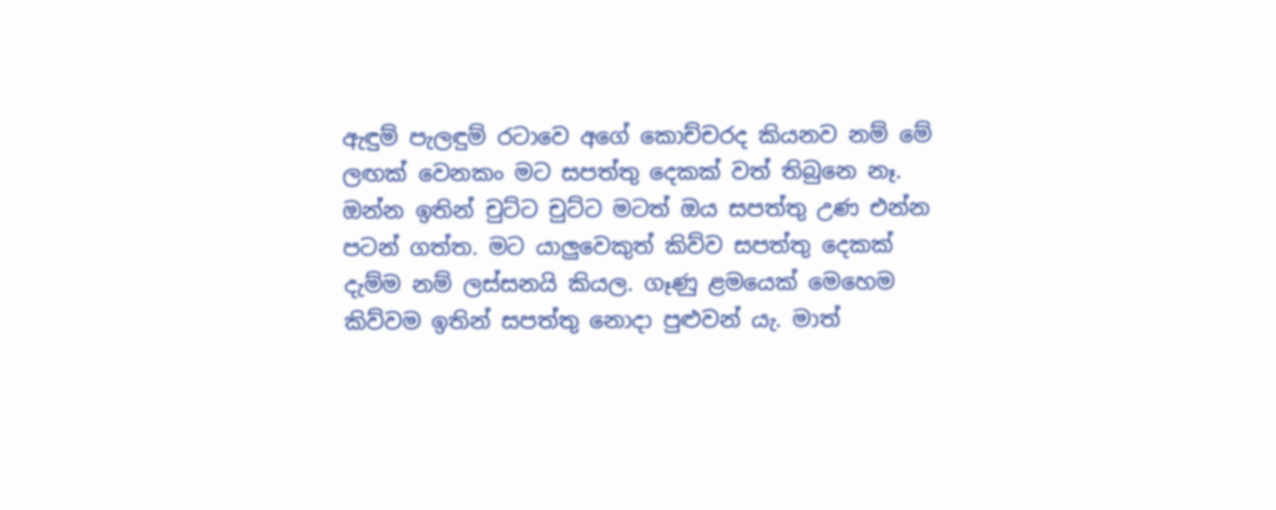ඇඳුම් පැලඳුම් රටාවෙ අගේ කොච්චරද කියනව නම් මේ ලඟක් වෙනකං මට සපත්තු දෙකක් වත් තිබුනෙ නෑ. ඔන්න ඉතින් චුට්ට චුට්ට මටත් ඔය සපත්තු උණ එන්න පටන් ගත්ත. මට යාලුවෙකුත් කිව්ව සපත්තු දෙකක් දැම්ම නම් ලස්සනයි කියල. ගෑණු ළමයෙක් මෙහෙම කිව්වම ඉතින් සපත්තු නොදා පුළුවන් යැ. මාත්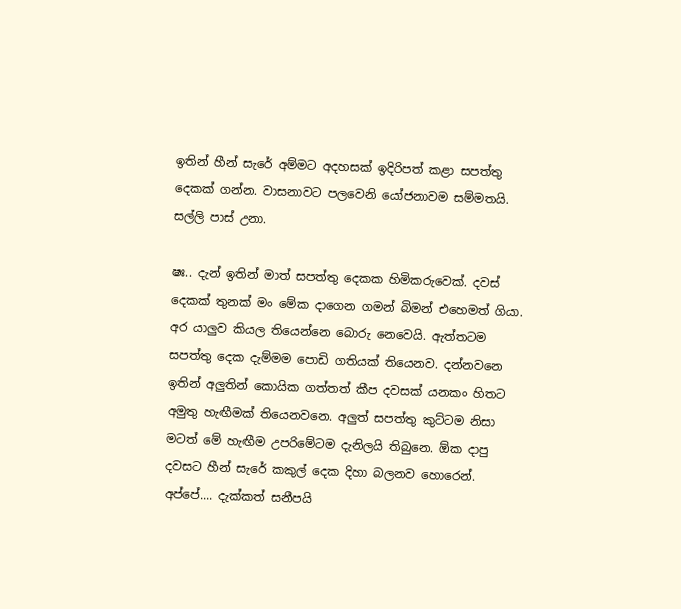ඉතින් හීන් සැරේ අම්මට අදහසක් ඉදිරිපත් කළා සපත්තු දෙකක් ගන්න. වාසනාවට පලවෙනි යෝජනාවම සම්මතයි. සල්ලි පාස් උනා.

ෂඃ.. දැන් ඉතින් මාත් සපත්තු දෙකක හිමිකරුවෙක්. දවස් දෙකක් තුනක් මං මේක දාගෙන ගමන් බිමන් එහෙමත් ගියා. අර යාලුව කියල තියෙන්නෙ බොරු නෙවෙයි. ඇත්තටම සපත්තු දෙක දැම්මම පොඩි ගතියක් තියෙනව. දන්නවනෙ ඉතින් අලුතින් කොයික ගත්තත් කීප දවසක් යනකං හිතට අමුතු හැඟීමක් තියෙනවනෙ. අලුත් සපත්තු කුට්ටම නිසා මටත් මේ හැඟීම උපරිමේටම දැනිලයි තිබුනෙ. ඕක දාපු දවසට හීන් සැරේ කකුල් දෙක දිහා බලනව හොරෙන්. අප්පේ.... දැක්කත් සනීපයි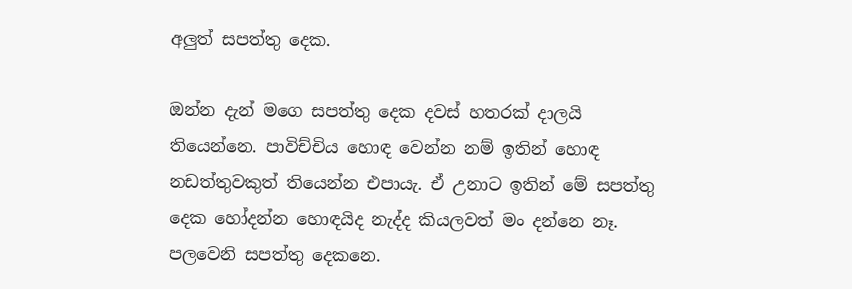අලුත් සපත්තු දෙක.

ඔන්න දැන් මගෙ සපත්තු දෙක දවස් හතරක් දාලයි තියෙන්නෙ. පාවිච්චිය හොඳ වෙන්න නම් ඉතින් හොඳ නඩත්තුවකුත් තියෙන්න එපායැ. ඒ උනාට ඉතින් මේ සපත්තු දෙක හෝදන්න හොඳයිද නැද්ද කියලවත් මං දන්නෙ නෑ. පලවෙනි සපත්තු දෙකනෙ.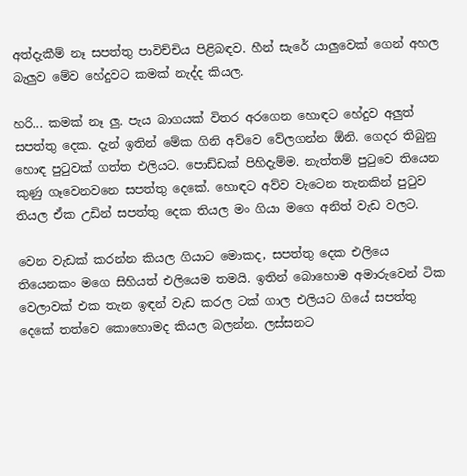අත්දැකීම් නෑ සපත්තු පාවිච්චිය පිළිබඳව. හීන් සැරේ යාලුවෙක් ගෙන් අහල බැලුව මේව හේදුවට කමක් නැද්ද කියල.

හරි... කමක් නෑ ලු. පැය බාගයක් විතර අරගෙන හොඳට හේදුව අලුත් සපත්තු දෙක. දැන් ඉතින් මේක ගිනි අව්වෙ වේලගන්න ඕනි. ගෙදර තිබුනු හොඳ පුටුවක් ගත්ත එලියට. පොඩ්ඩක් පිහිදැම්ම. නැත්තම් පුටුවෙ තියෙන කුණු ගෑවෙනවනෙ සපත්තු දෙකේ. හොඳට අව්ව වැටෙන තැනකින් පුටුව තියල ඒක උඩින් සපත්තු දෙක තියල මං ගියා මගෙ අනිත් වැඩ වලට.

වෙන වැඩක් කරන්න කියල ගියාට මොකද, සපත්තු දෙක එලියෙ  තියෙනකං මගෙ සිහියත් එලියෙම තමයි. ඉතින් බොහොම අමාරුවෙන් ටික වෙලාවක් එක තැන ඉඳන් වැඩ කරල ටක් ගාල එලියට ගියේ සපත්තු දෙකේ තත්වෙ කොහොමද කියල බලන්න. ලස්සනට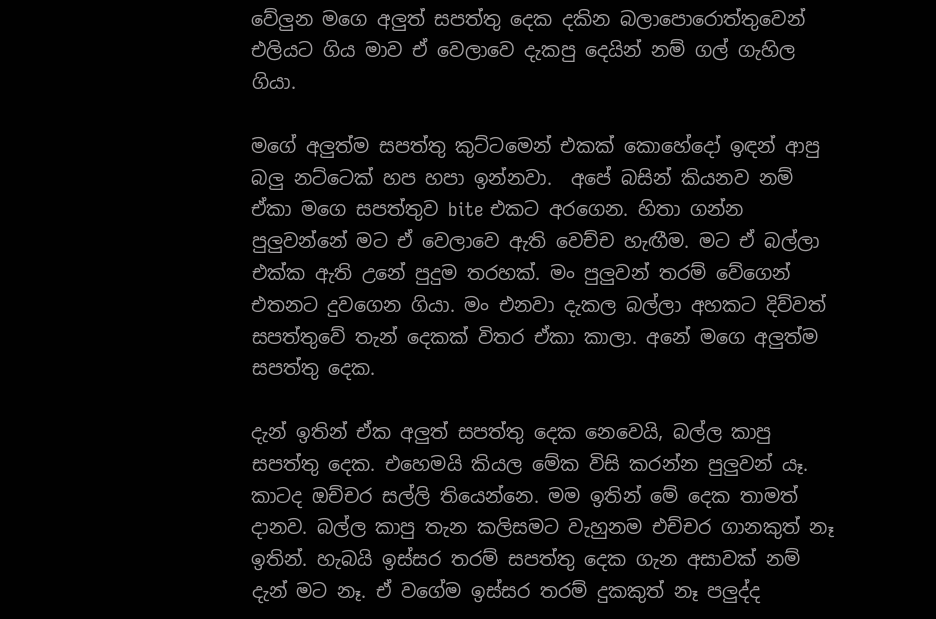වේලුන මගෙ අලුත් සපත්තු දෙක දකින බලාපොරොත්තුවෙන් එලියට ගිය මාව ඒ වෙලාවෙ දැකපු දෙයින් නම් ගල් ගැහිල ගියා.

මගේ අලුත්ම සපත්තු කුට්ටමෙන් එකක් කොහේදෝ ඉඳන් ආපු බලු නට්ටෙක් හප හපා ඉන්නවා.  අපේ බසින් කියනව නම් ඒකා මගෙ සපත්තුව bite එකට අරගෙන. හිතා ගන්න පුලුවන්නේ මට ඒ වෙලාවෙ ඇති වෙච්ච හැඟීම. මට ඒ බල්ලා එක්ක ඇති උනේ පුදුම තරහක්. මං පුලුවන් තරම් වේගෙන් එතනට දුවගෙන ගියා. මං එනවා දැකල බල්ලා අහකට දිව්වත් සපත්තුවේ තැන් දෙකක් විතර ඒකා කාලා. අනේ මගෙ අලුත්ම සපත්තු දෙක.

දැන් ඉතින් ඒක අලුත් සපත්තු දෙක නෙවෙයි, බල්ල කාපු සපත්තු දෙක. එහෙමයි කියල මේක විසි කරන්න පුලුවන් යෑ. කාටද ඔච්චර සල්ලි තියෙන්නෙ. මම ඉතින් මේ දෙක තාමත් දානව. බල්ල කාපු තැන කලිසමට වැහුනම එච්චර ගානකුත් නෑ ඉතින්. හැබයි ඉස්සර තරම් සපත්තු දෙක ගැන අසාවක් නම් දැන් මට නෑ. ඒ වගේම ඉස්සර තරම් දුකකුත් නෑ පලුද්ද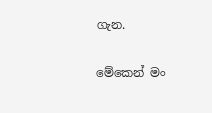ගැන.

මේකෙන් මං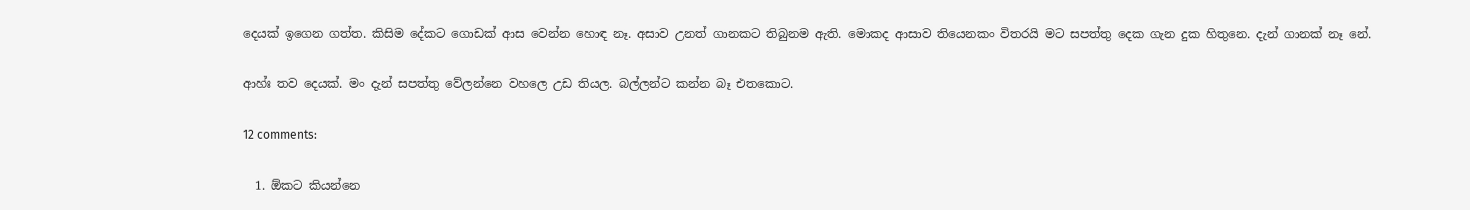දෙයක් ඉගෙන ගත්ත. කිසිම දේකට ගොඩක් ආස වෙන්න හොඳ නෑ. අසාව උනත් ගානකට තිබුනම ඇති. මොකද ආසාව තියෙනකං විතරයි මට සපත්තු දෙක ගැන දුක හිතුනෙ. දැන් ගානක් නෑ නේ.

ආහ්ඃ තව දෙයක්. මං දැන් සපත්තු වේලන්නෙ වහලෙ උඩ තියල. බල්ලන්ට කන්න බෑ එතකොට.

12 comments:

  1. ඕකට කියන්නෙ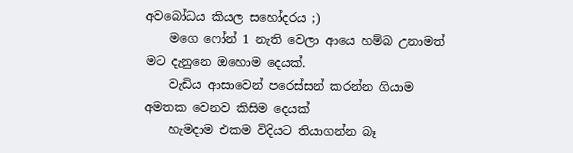අවබෝධය කියල සහෝදරය ;)
    මගෙ ෆෝන් 1 නැති වෙලා ආයෙ හම්බ උනාමත් මට දැනුනෙ ඔහොම දෙයක්.
    වැඩිය ආසාවෙන් පරෙස්සන් කරන්න ගියාම අමතක වෙනව කිසිම දෙයක්
    හැමදාම එකම විදියට තියාගන්න බෑ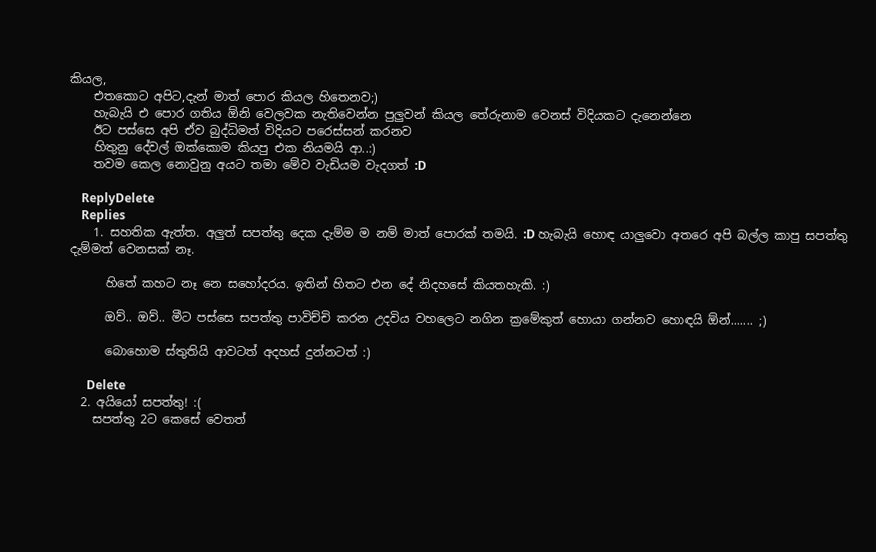කියල,
    එතකොට අපිට,දැන් මාත් පොර කියල හිතෙනව;)
    හැබැයි එ පොර ගතිය ඕනි වෙලවක නැතිවෙන්න පුලුවන් කියල තේරුනාම වෙනස් විදියකට දැනෙන්නෙ
    ඊට පස්සෙ අපි ඒව බුද්ධිමත් විදියට පරෙස්සන් කරනව
    හිතුනු දේවල් ඔක්කොම කියපු එක නියමයි ආ..:)
    තවම කෙල නොවුනු අයට තමා මේව වැඩියම වැදගත් :D

    ReplyDelete
    Replies
    1. සහතික ඇත්ත. අලුත් සපත්තු දෙක දැම්ම ම නම් මාත් පොරක් තමයි. :D හැබැයි හොඳ යාලුවො අතරෙ අපි බල්ල කාපු සපත්තු දැම්මත් වෙනසක් නෑ.

      හිතේ කහට නෑ නෙ සහෝදරය. ඉතින් හිතට එන දේ නිදහසේ කියතහැකි. :)

      ඔව්.. ඔව්.. මීට පස්සෙ සපත්තු පාවිච්චි කරන උදවිය වහලෙට නගින ක්‍රමේකුත් හොයා ගන්නව හොඳයි ඕන්....... ;)

      බොහොම ස්තුතියි ආවටත් අදහස් දුන්නටත් :)

      Delete
  2. අයියෝ සපත්තු! :(
    සපත්තු 2ට කෙසේ වෙතත්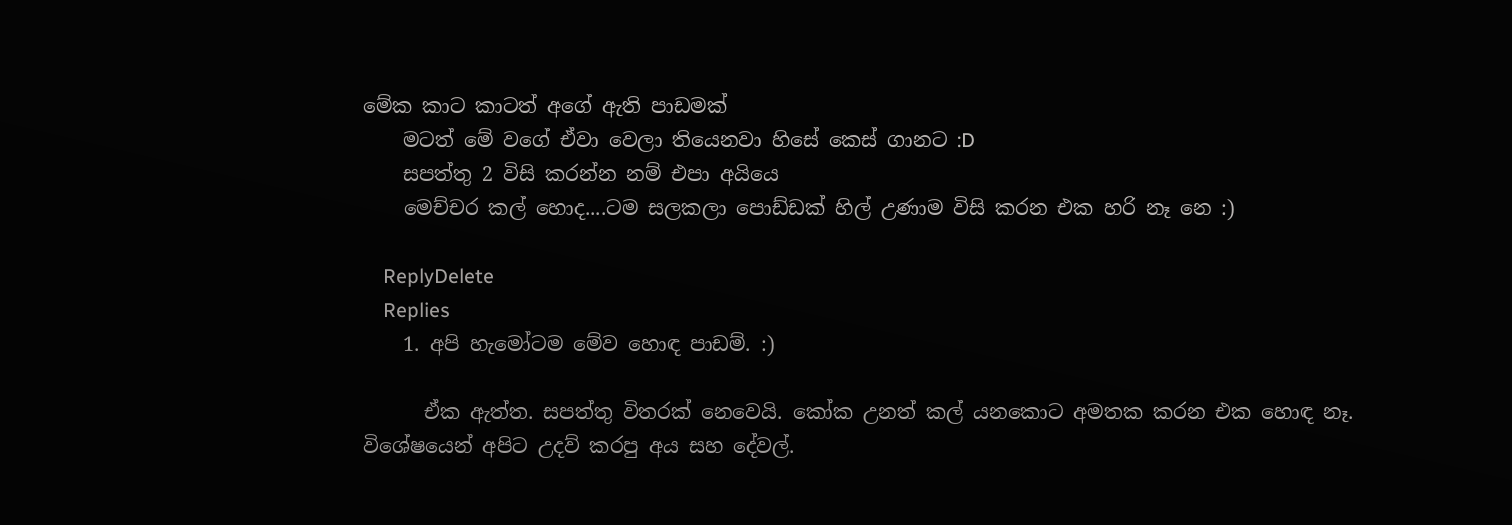මේක කාට කාටත් අගේ ඇති පාඩමක්
    මටත් මේ වගේ ඒවා වෙලා තියෙනවා හිසේ කෙස් ගානට :D
    සපත්තු 2 විසි කරන්න නම් එපා අයියෙ
    මෙච්චර කල් හොද....ටම සලකලා පොඩ්ඩක් හිල් උණාම විසි කරන එක හරි නෑ නෙ :)

    ReplyDelete
    Replies
    1. අපි හැමෝටම මේව හොඳ පාඩම්. :)

      ඒක ඇත්ත. සපත්තු විතරක් නෙවෙයි. කෝක උනත් කල් යනකොට අමතක කරන එක හොඳ නෑ. විශේෂයෙන් අපිට උදව් කරපු අය සහ දේවල්.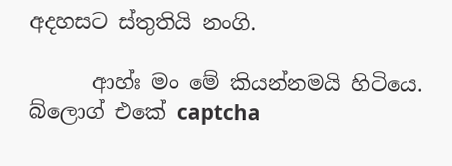අදහසට ස්තුතියි නංගි.

      ආහ්ඃ මං මේ කියන්නමයි හිටියෙ. බ්ලොග් එකේ captcha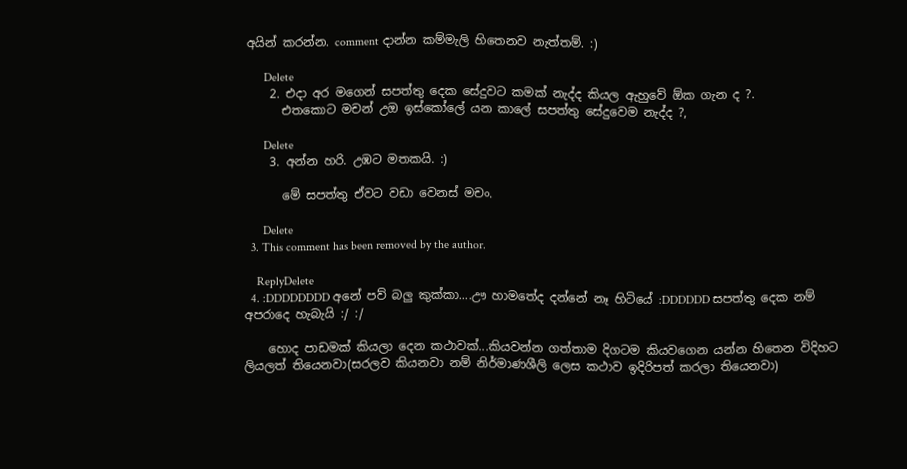අයින් කරන්න. comment දාන්න කම්මැලි හිතෙනව නැත්තම්. :)

      Delete
    2. එදා අර මගෙන් සපත්තු දෙක සේදුවට කමක් නැද්ද කියල ඇහුවේ ඕක ගැන ද ?.
      එතකොට මචන් උඔ ඉස්කෝලේ යන කාලේ සපත්තු සේදුවෙම නැද්ද ?,

      Delete
    3. අන්න හරි. උඹට මතකයි. :)

      මේ සපත්තු ඒවට වඩා වෙනස් මචං.

      Delete
  3. This comment has been removed by the author.

    ReplyDelete
  4. :DDDDDDDD අනේ පව් බලු කුක්කා....ඌ හාමතේද දන්නේ නෑ හිටියේ :DDDDDD සපත්තු දෙක නම් අපරාදෙ හැබැයි :/ :/

    හොද පාඩමක් කියලා දෙන කථාවක්...කියවන්න ගත්තාම දිගටම කියවගෙන යන්න හිතෙන විදිහට ලියලත් තියෙනවා(සරලව කියනවා නම් නිර්මාණශීලි ලෙස කථාව ඉදිරිපත් කරලා තියෙනවා)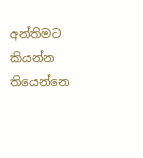අන්තිමට කියන්න තියෙන්නෙ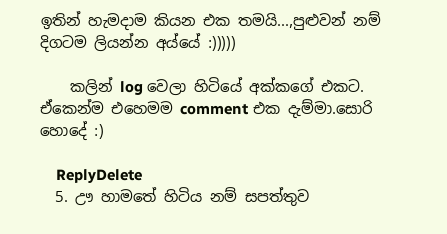ඉතින් හැමදාම කියන එක තමයි...,පුළුවන් නම් දිගටම ලියන්න අය්යේ :)))))

    කලින් log වෙලා හිටියේ අක්කගේ එකට. ඒකෙන්ම එහෙමම comment එක දැම්මා.සොරි හොදේ :)

    ReplyDelete
  5. ඌ හාමතේ හිටිය නම් සපත්තුව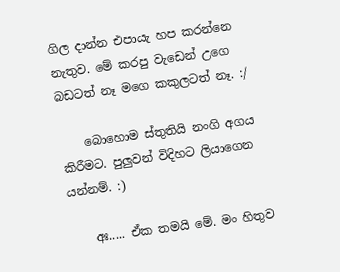ගිල දාන්න එපායැ හප කරන්නෙ නැතුව. මේ කරපු වැඩෙන් උගෙ බඩටත් නෑ මගෙ කකුලටත් නෑ. :/

    බොහොම ස්තුතියි නංගි අගය කිරීමට. පුලුවන් විදිහට ලියාගෙන යන්නම්. :)

    අඃ..... ඒක තමයි මේ. මං හිතුව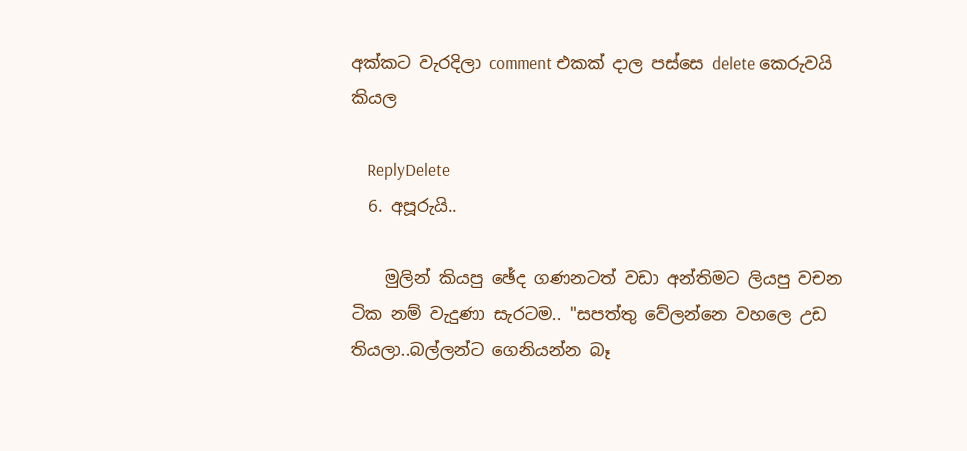අක්කට වැරදිලා comment එකක් දාල පස්සෙ delete කෙරුවයි කියල

    ReplyDelete
  6. අපූරුයි..

    මුලින් කියපු ඡේද ගණනටත් වඩා අන්තිමට ලියපු වචන ටික නම් වැදුණා සැරටම.. "සපත්තු වේලන්නෙ වහලෙ උඩ තියලා..බල්ලන්ට ගෙනියන්න බෑ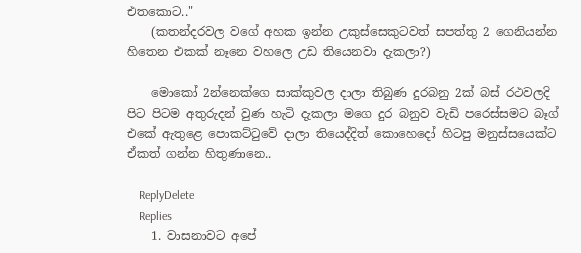එතකොට.."
    (කතන්දරවල වගේ අහක ඉන්න උකුස්සෙකුටවත් සපත්තු 2 ගෙනියන්න හිතෙන එකක් නෑනෙ වහලෙ උඩ තියෙනවා දැකලා?)

    මොකෝ 2න්නෙක්ගෙ සාක්කුවල දාලා තිබුණ දුරබනු 2ක් බස් රථවලදි පිට පිටම අතුරුදන් වුණ හැටි දැකලා මගෙ දුර බනුව වැඩි පරෙස්සමට බෑග් එකේ ඇතුළෙ පොකට්ටුවේ දාලා තියෙද්දිත් කොහෙදෝ හිටපු මනුස්සයෙක්ට ඒකත් ගන්න හිතුණානෙ..

    ReplyDelete
    Replies
    1. වාසනාවට අපේ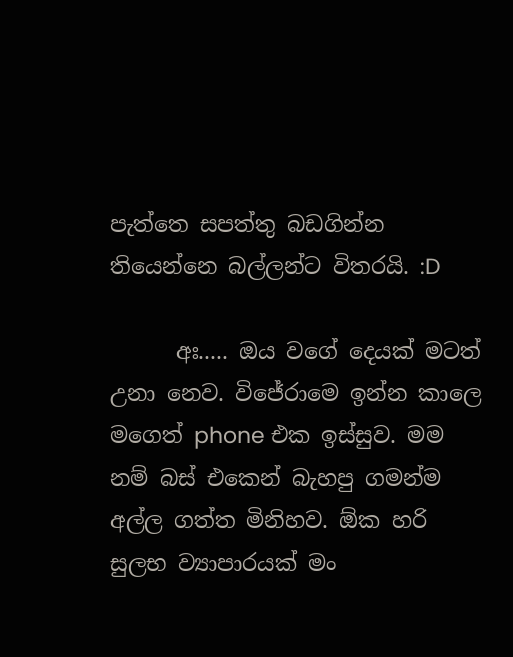පැත්තෙ සපත්තු බඩගින්න තියෙන්නෙ බල්ලන්ට විතරයි. :D

      අඃ..... ඔය වගේ දෙයක් මටත් උනා නෙව. විජේරාමෙ ඉන්න කාලෙ මගෙත් phone එක ඉස්සුව. මම නම් බස් එකෙන් බැහපු ගමන්ම අල්ල ගත්ත මිනිහව. ඕක හරි සුලභ ව්‍යාපාරයක් මං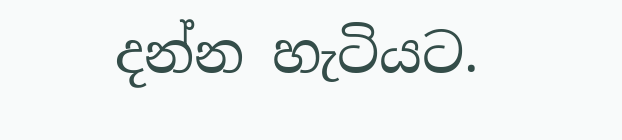දන්න හැටියට.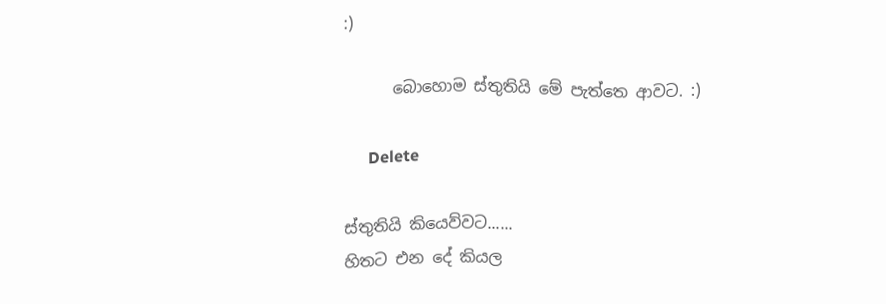:)

      බොහොම ස්තුතියි මේ පැත්තෙ ආවට. :)

      Delete

ස්තුතියි කියෙව්වට......
හිතට එන දේ කියල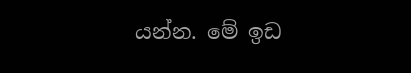යන්න. මේ ඉඩ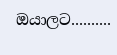ඔයාලට..........